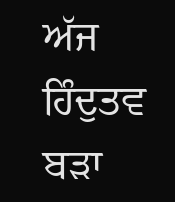ਅੱਜ ਹਿੰਦੁਤਵ ਬੜਾ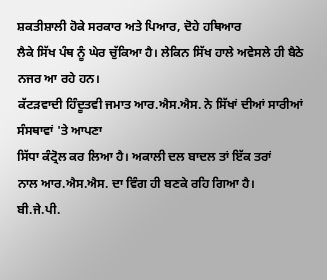ਸ਼ਕਤੀਸ਼ਾਲੀ ਹੋਕੇ ਸਰਕਾਰ ਅਤੇ ਪਿਆਰ, ਦੋਹੇ ਹਥਿਆਰ
ਲੈਕੇ ਸਿੱਖ ਪੰਥ ਨੂੰ ਘੇਰ ਚੁੱਕਿਆ ਹੈ। ਲੇਕਿਨ ਸਿੱਖ ਹਾਲੇ ਅਵੇਸਲੇ ਹੀ ਬੈਠੇ ਨਜਰ ਆ ਰਹੇ ਹਨ।
ਕੱਟੜਵਾਦੀ ਹਿੰਦੂਤਵੀ ਜਮਾਤ ਆਰ.ਐਸ.ਐਸ. ਨੇ ਸਿੱਖਾਂ ਦੀਆਂ ਸਾਰੀਆਂ ਸੰਸਥਾਵਾਂ 'ਤੇ ਆਪਣਾ
ਸਿੱਧਾ ਕੰਟ੍ਰੋਲ ਕਰ ਲਿਆ ਹੈ। ਅਕਾਲੀ ਦਲ ਬਾਦਲ ਤਾਂ ਇੱਕ ਤਰਾਂ
ਨਾਲ ਆਰ.ਐਸ.ਐਸ. ਦਾ ਵਿੰਗ ਹੀ ਬਣਕੇ ਰਹਿ ਗਿਆ ਹੈ।
ਬੀ.ਜੇ.ਪੀ.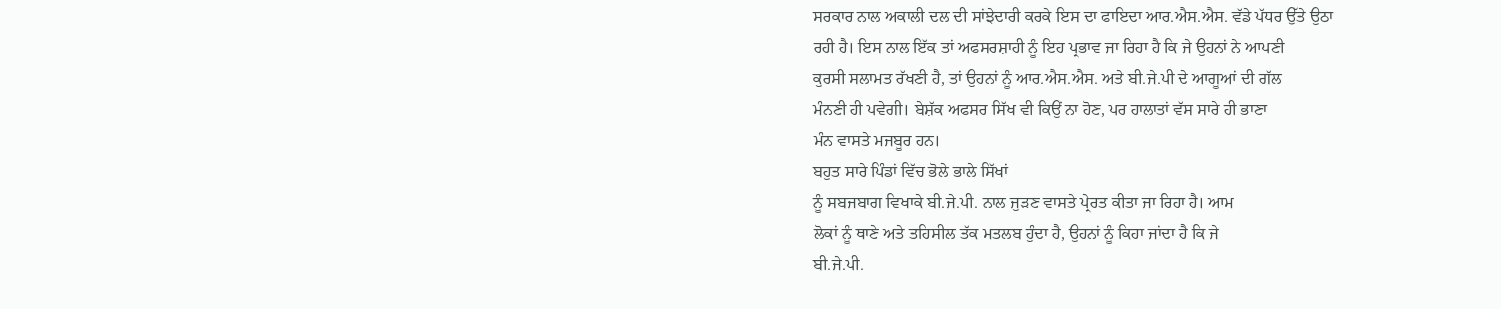ਸਰਕਾਰ ਨਾਲ ਅਕਾਲੀ ਦਲ ਦੀ ਸਾਂਝੇਦਾਰੀ ਕਰਕੇ ਇਸ ਦਾ ਫਾਇਦਾ ਆਰ.ਐਸ.ਐਸ. ਵੱਡੇ ਪੱਧਰ ਉੱਤੇ ਉਠਾ
ਰਹੀ ਹੈ। ਇਸ ਨਾਲ ਇੱਕ ਤਾਂ ਅਫਸਰਸ਼ਾਹੀ ਨੂੰ ਇਹ ਪ੍ਰਭਾਵ ਜਾ ਰਿਹਾ ਹੈ ਕਿ ਜੇ ਉਹਨਾਂ ਨੇ ਆਪਣੀ
ਕੁਰਸੀ ਸਲਾਮਤ ਰੱਖਣੀ ਹੈ, ਤਾਂ ਉਹਨਾਂ ਨੂੰ ਆਰ.ਐਸ.ਐਸ. ਅਤੇ ਬੀ.ਜੇ.ਪੀ ਦੇ ਆਗੂਆਂ ਦੀ ਗੱਲ
ਮੰਨਣੀ ਹੀ ਪਵੇਗੀ। ਬੇਸ਼ੱਕ ਅਫਸਰ ਸਿੱਖ ਵੀ ਕਿਉਂ ਨਾ ਹੋਣ, ਪਰ ਹਾਲਾਤਾਂ ਵੱਸ ਸਾਰੇ ਹੀ ਭਾਣਾ
ਮੰਨ ਵਾਸਤੇ ਮਜਬੂਰ ਹਨ।
ਬਹੁਤ ਸਾਰੇ ਪਿੰਡਾਂ ਵਿੱਚ ਭੋਲੇ ਭਾਲੇ ਸਿੱਖਾਂ
ਨੂੰ ਸਬਜਬਾਗ ਵਿਖਾਕੇ ਬੀ.ਜੇ.ਪੀ. ਨਾਲ ਜੁੜਣ ਵਾਸਤੇ ਪ੍ਰੇਰਤ ਕੀਤਾ ਜਾ ਰਿਹਾ ਹੈ। ਆਮ
ਲੋਕਾਂ ਨੂੰ ਥਾਣੇ ਅਤੇ ਤਹਿਸੀਲ ਤੱਕ ਮਤਲਬ ਹੁੰਦਾ ਹੈ, ਉਹਨਾਂ ਨੂੰ ਕਿਹਾ ਜਾਂਦਾ ਹੈ ਕਿ ਜੇ
ਬੀ.ਜੇ.ਪੀ.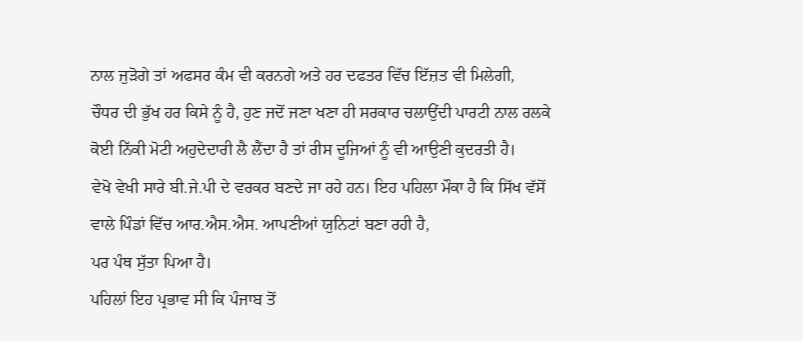ਨਾਲ ਜੁੜੋਗੇ ਤਾਂ ਅਫਸਰ ਕੰਮ ਵੀ ਕਰਨਗੇ ਅਤੇ ਹਰ ਦਫਤਰ ਵਿੱਚ ਇੱਜ਼ਤ ਵੀ ਮਿਲੇਗੀ,
ਚੌਧਰ ਦੀ ਭੁੱਖ ਹਰ ਕਿਸੇ ਨੂੰ ਹੈ, ਹੁਣ ਜਦੋਂ ਜਣਾ ਖਣਾ ਹੀ ਸਰਕਾਰ ਚਲਾਉਂਦੀ ਪਾਰਟੀ ਨਾਲ ਰਲਕੇ
ਕੋਈ ਨਿੱਕੀ ਮੋਟੀ ਅਹੁਦੇਦਾਰੀ ਲੈ ਲੈਂਦਾ ਹੈ ਤਾਂ ਰੀਸ ਦੂਜਿਆਂ ਨੂੰ ਵੀ ਆਉਣੀ ਕੁਦਰਤੀ ਹੈ।
ਵੇਖੋ ਵੇਖੀ ਸਾਰੇ ਬੀ.ਜੇ.ਪੀ ਦੇ ਵਰਕਰ ਬਣਦੇ ਜਾ ਰਹੇ ਹਨ। ਇਹ ਪਹਿਲਾ ਮੌਕਾ ਹੈ ਕਿ ਸਿੱਖ ਵੱਸੋਂ
ਵਾਲੇ ਪਿੰਡਾਂ ਵਿੱਚ ਆਰ.ਐਸ.ਐਸ. ਆਪਣੀਆਂ ਯੁਨਿਟਾਂ ਬਣਾ ਰਹੀ ਹੈ,
ਪਰ ਪੰਥ ਸੁੱਤਾ ਪਿਆ ਹੈ।
ਪਹਿਲਾਂ ਇਹ ਪ੍ਰਭਾਵ ਸੀ ਕਿ ਪੰਜਾਬ ਤੋਂ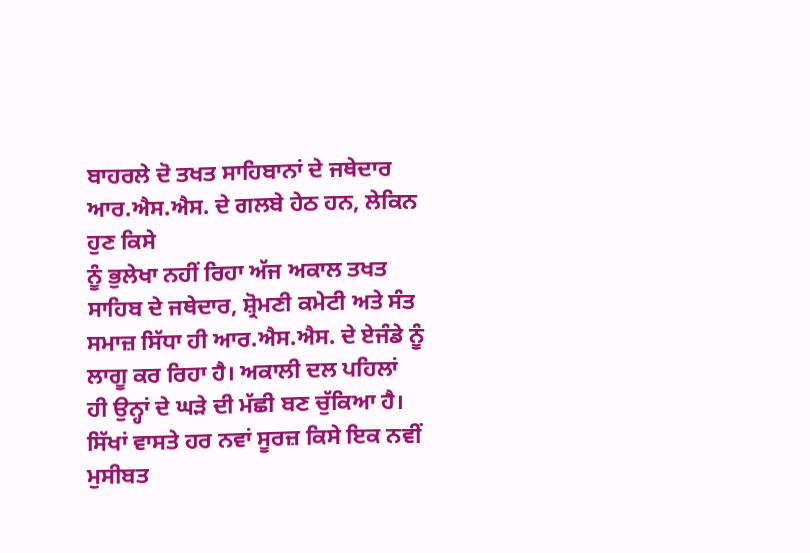ਬਾਹਰਲੇ ਦੋ ਤਖਤ ਸਾਹਿਬਾਨਾਂ ਦੇ ਜਥੇਦਾਰ ਆਰ.ਐਸ.ਐਸ. ਦੇ ਗਲਬੇ ਹੇਠ ਹਨ, ਲੇਕਿਨ ਹੁਣ ਕਿਸੇ
ਨੂੰ ਭੁਲੇਖਾ ਨਹੀਂ ਰਿਹਾ ਅੱਜ ਅਕਾਲ ਤਖਤ ਸਾਹਿਬ ਦੇ ਜਥੇਦਾਰ, ਸ਼੍ਰੋਮਣੀ ਕਮੇਟੀ ਅਤੇ ਸੰਤ
ਸਮਾਜ਼ ਸਿੱਧਾ ਹੀ ਆਰ.ਐਸ.ਐਸ. ਦੇ ਏਜੰਡੇ ਨੂੰ ਲਾਗੂ ਕਰ ਰਿਹਾ ਹੈ। ਅਕਾਲੀ ਦਲ ਪਹਿਲਾਂ
ਹੀ ਉਨ੍ਹਾਂ ਦੇ ਘੜੇ ਦੀ ਮੱਛੀ ਬਣ ਚੁੱਕਿਆ ਹੈ। ਸਿੱਖਾਂ ਵਾਸਤੇ ਹਰ ਨਵਾਂ ਸੂਰਜ਼ ਕਿਸੇ ਇਕ ਨਵੀਂ
ਮੁਸੀਬਤ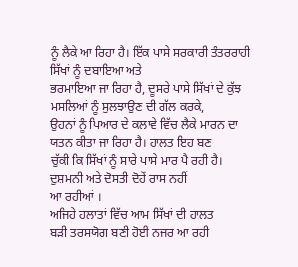ਨੂੰ ਲੈਕੇ ਆ ਰਿਹਾ ਹੈ। ਇੱਕ ਪਾਸੇ ਸਰਕਾਰੀ ਤੰਤਰਰਾਹੀ ਸਿੱਖਾਂ ਨੂੰ ਦਬਾਇਆ ਅਤੇ
ਭਰਮਾਇਆ ਜਾ ਰਿਹਾ ਹੈ, ਦੂਸਰੇ ਪਾਸੇ ਸਿੱਖਾਂ ਦੇ ਕੁੱਝ ਮਸਲਿਆਂ ਨੂੰ ਸੁਲਝਾਉਣ ਦੀ ਗੱਲ ਕਰਕੇ,
ਉਹਨਾਂ ਨੂੰ ਪਿਆਰ ਦੇ ਕਲਾਵੇ ਵਿੱਚ ਲੈਕੇ ਮਾਰਨ ਦਾ ਯਤਨ ਕੀਤਾ ਜਾ ਰਿਹਾ ਹੈ। ਹਾਲਤ ਇਹ ਬਣ
ਚੁੱਕੀ ਕਿ ਸਿੱਖਾਂ ਨੂੰ ਸਾਰੇ ਪਾਸੇ ਮਾਰ ਪੈ ਰਹੀ ਹੈ। ਦੁਸ਼ਮਨੀ ਅਤੇ ਦੋਸਤੀ ਦੋਹੇਂ ਰਾਸ ਨਹੀਂ
ਆ ਰਹੀਆਂ ।
ਅਜਿਹੇ ਹਲਾਤਾਂ ਵਿੱਚ ਆਮ ਸਿੱਖਾਂ ਦੀ ਹਾਲਤ
ਬੜੀ ਤਰਸਯੋਗ ਬਣੀ ਹੋਈ ਨਜਰ ਆ ਰਹੀ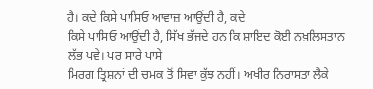ਹੈ। ਕਦੇ ਕਿਸੇ ਪਾਸਿਓ ਆਵਾਜ਼ ਆਉਂਦੀ ਹੈ, ਕਦੇ
ਕਿਸੇ ਪਾਸਿਓ ਆਉਂਦੀ ਹੈ, ਸਿੱਖ ਭੱਜਦੇ ਹਨ ਕਿ ਸ਼ਾਇਦ ਕੋਈ ਨਖ਼ਲਿਸਤਾਨ ਲੱਭ ਪਵੇ। ਪਰ ਸਾਰੇ ਪਾਸੇ
ਮਿਰਗ ਤ੍ਰਿਸ਼ਨਾਂ ਦੀ ਚਮਕ ਤੋਂ ਸਿਵਾ ਕੁੱਝ ਨਹੀਂ। ਅਖੀਰ ਨਿਰਾਸਤਾ ਲੈਕੇ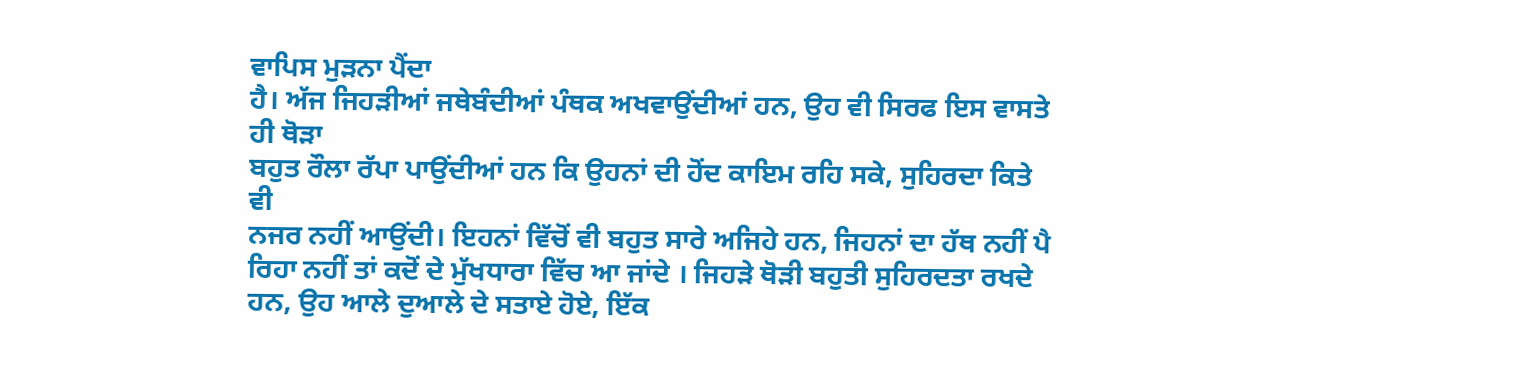ਵਾਪਿਸ ਮੁੜਨਾ ਪੈਂਦਾ
ਹੈ। ਅੱਜ ਜਿਹੜੀਆਂ ਜਥੇਬੰਦੀਆਂ ਪੰਥਕ ਅਖਵਾਉਂਦੀਆਂ ਹਨ, ਉਹ ਵੀ ਸਿਰਫ ਇਸ ਵਾਸਤੇ ਹੀ ਥੋੜਾ
ਬਹੁਤ ਰੌਲਾ ਰੱਪਾ ਪਾਉਂਦੀਆਂ ਹਨ ਕਿ ਉਹਨਾਂ ਦੀ ਹੋਂਦ ਕਾਇਮ ਰਹਿ ਸਕੇ, ਸੁਹਿਰਦਾ ਕਿਤੇ ਵੀ
ਨਜਰ ਨਹੀਂ ਆਉਂਦੀ। ਇਹਨਾਂ ਵਿੱਚੋਂ ਵੀ ਬਹੁਤ ਸਾਰੇ ਅਜਿਹੇ ਹਨ, ਜਿਹਨਾਂ ਦਾ ਹੱਥ ਨਹੀਂ ਪੈ
ਰਿਹਾ ਨਹੀਂ ਤਾਂ ਕਦੋਂ ਦੇ ਮੁੱਖਧਾਰਾ ਵਿੱਚ ਆ ਜਾਂਦੇ । ਜਿਹੜੇ ਥੋੜੀ ਬਹੁਤੀ ਸੁਹਿਰਦਤਾ ਰਖਦੇ
ਹਨ, ਉਹ ਆਲੇ ਦੁਆਲੇ ਦੇ ਸਤਾਏ ਹੋਏ, ਇੱਕ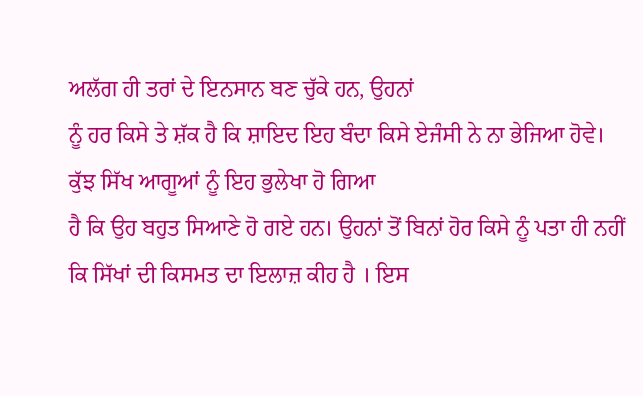ਅਲੱਗ ਹੀ ਤਰਾਂ ਦੇ ਇਨਸਾਨ ਬਣ ਚੁੱਕੇ ਹਨ, ਉਹਨਾਂ
ਨੂੰ ਹਰ ਕਿਸੇ ਤੇ ਸ਼ੱਕ ਹੈ ਕਿ ਸ਼ਾਇਦ ਇਹ ਬੰਦਾ ਕਿਸੇ ਏਜੰਸੀ ਨੇ ਨਾ ਭੇਜਿਆ ਹੋਵੇ।
ਕੁੱਝ ਸਿੱਖ ਆਗੂਆਂ ਨੂੰ ਇਹ ਭੁਲੇਖਾ ਹੋ ਗਿਆ
ਹੈ ਕਿ ਉਹ ਬਹੁਤ ਸਿਆਣੇ ਹੋ ਗਏ ਹਨ। ਉਹਨਾਂ ਤੋਂ ਬਿਨਾਂ ਹੋਰ ਕਿਸੇ ਨੂੰ ਪਤਾ ਹੀ ਨਹੀਂ
ਕਿ ਸਿੱਖਾਂ ਦੀ ਕਿਸਮਤ ਦਾ ਇਲਾਜ਼ ਕੀਹ ਹੈ । ਇਸ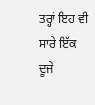ਤਰ੍ਹਾਂ ਇਹ ਵੀ ਸਾਰੇ ਇੱਕ ਦੂਜੇ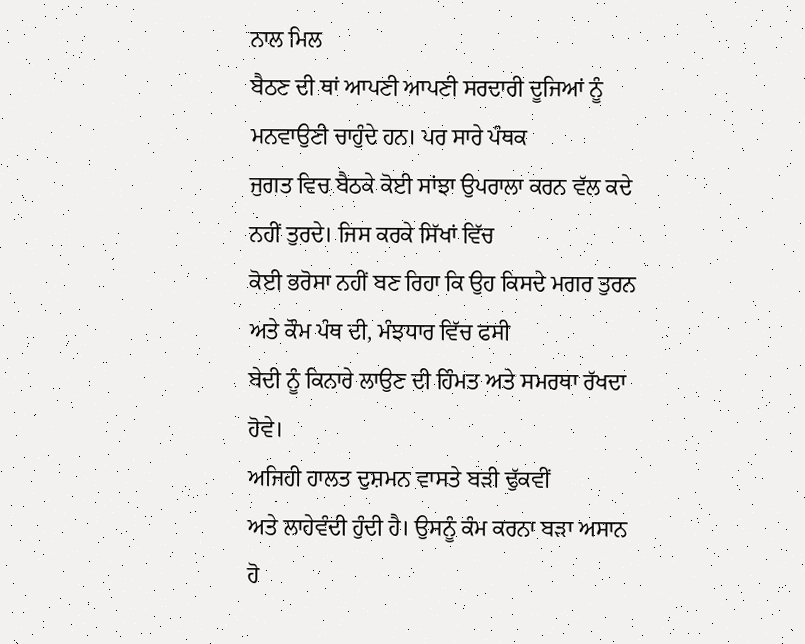ਨਾਲ ਮਿਲ
ਬੈਠਣ ਦੀ ਥਾਂ ਆਪਣੀ ਆਪਣੀ ਸਰਦਾਰੀ ਦੂਜਿਆਂ ਨੂੰ ਮਨਵਾਉਣੀ ਚਾਹੁੰਦੇ ਹਨ। ਪਰ ਸਾਰੇ ਪੰਥਕ
ਜੁਗਤ ਵਿਚ ਬੈਠਕੇ ਕੋਈ ਸਾਂਝਾ ਉਪਰਾਲਾ ਕਰਨ ਵੱਲ ਕਦੇ ਨਹੀਂ ਤੁਰਦੇ। ਜਿਸ ਕਰਕੇ ਸਿੱਖਾਂ ਵਿੱਚ
ਕੋਈ ਭਰੋਸਾ ਨਹੀਂ ਬਣ ਰਿਹਾ ਕਿ ਉਹ ਕਿਸਦੇ ਮਗਰ ਤੁਰਨ ਅਤੇ ਕੌਮ ਪੰਥ ਦੀ, ਮੰਝਧਾਰ ਵਿੱਚ ਫਸੀ
ਬੇਦੀ ਨੂੰ ਕਿਨਾਰੇ ਲਾਉਣ ਦੀ ਹਿੰਮਤ ਅਤੇ ਸਮਰਥਾ ਰੱਖਦਾ ਹੋਵੇ।
ਅਜਿਹੀ ਹਾਲਤ ਦੁਸ਼ਮਨ ਵਾਸਤੇ ਬੜੀ ਢੁੱਕਵੀਂ
ਅਤੇ ਲਾਹੇਵੰਦੀ ਹੁੰਦੀ ਹੈ। ਉਸਨੂੰ ਕੰਮ ਕਰਨਾ ਬੜਾ ਅਸਾਨ ਹੋ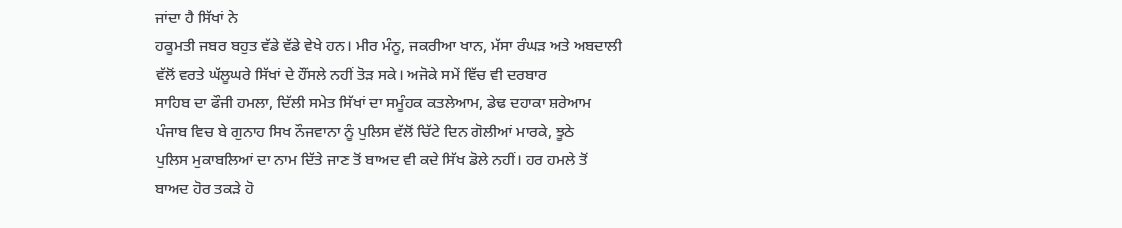ਜਾਂਦਾ ਹੈ ਸਿੱਖਾਂ ਨੇ
ਹਕੂਮਤੀ ਜਬਰ ਬਹੁਤ ਵੱਡੇ ਵੱਡੇ ਵੇਖੇ ਹਨ। ਮੀਰ ਮੰਨੂ, ਜਕਰੀਆ ਖਾਨ, ਮੱਸਾ ਰੰਘੜ ਅਤੇ ਅਬਦਾਲੀ
ਵੱਲੋਂ ਵਰਤੇ ਘੱਲੂਘਰੇ ਸਿੱਖਾਂ ਦੇ ਹੌਂਸਲੇ ਨਹੀਂ ਤੋੜ ਸਕੇ। ਅਜੋਕੇ ਸਮੇਂ ਵਿੱਚ ਵੀ ਦਰਬਾਰ
ਸਾਹਿਬ ਦਾ ਫੌਜੀ ਹਮਲਾ, ਦਿੱਲੀ ਸਮੇਤ ਸਿੱਖਾਂ ਦਾ ਸਮੂੰਹਕ ਕਤਲੇਆਮ, ਡੇਢ ਦਹਾਕਾ ਸ਼ਰੇਆਮ
ਪੰਜਾਬ ਵਿਚ ਬੇ ਗੁਨਾਹ ਸਿਖ ਨੌਜਵਾਨਾ ਨੂੰ ਪੁਲਿਸ ਵੱਲੋਂ ਚਿੱਟੇ ਦਿਨ ਗੋਲੀਆਂ ਮਾਰਕੇ, ਝੂਠੇ
ਪੁਲਿਸ ਮੁਕਾਬਲਿਆਂ ਦਾ ਨਾਮ ਦਿੱਤੇ ਜਾਣ ਤੋਂ ਬਾਅਦ ਵੀ ਕਦੇ ਸਿੱਖ ਡੋਲੇ ਨਹੀਂ। ਹਰ ਹਮਲੇ ਤੋਂ
ਬਾਅਦ ਹੋਰ ਤਕੜੇ ਹੋ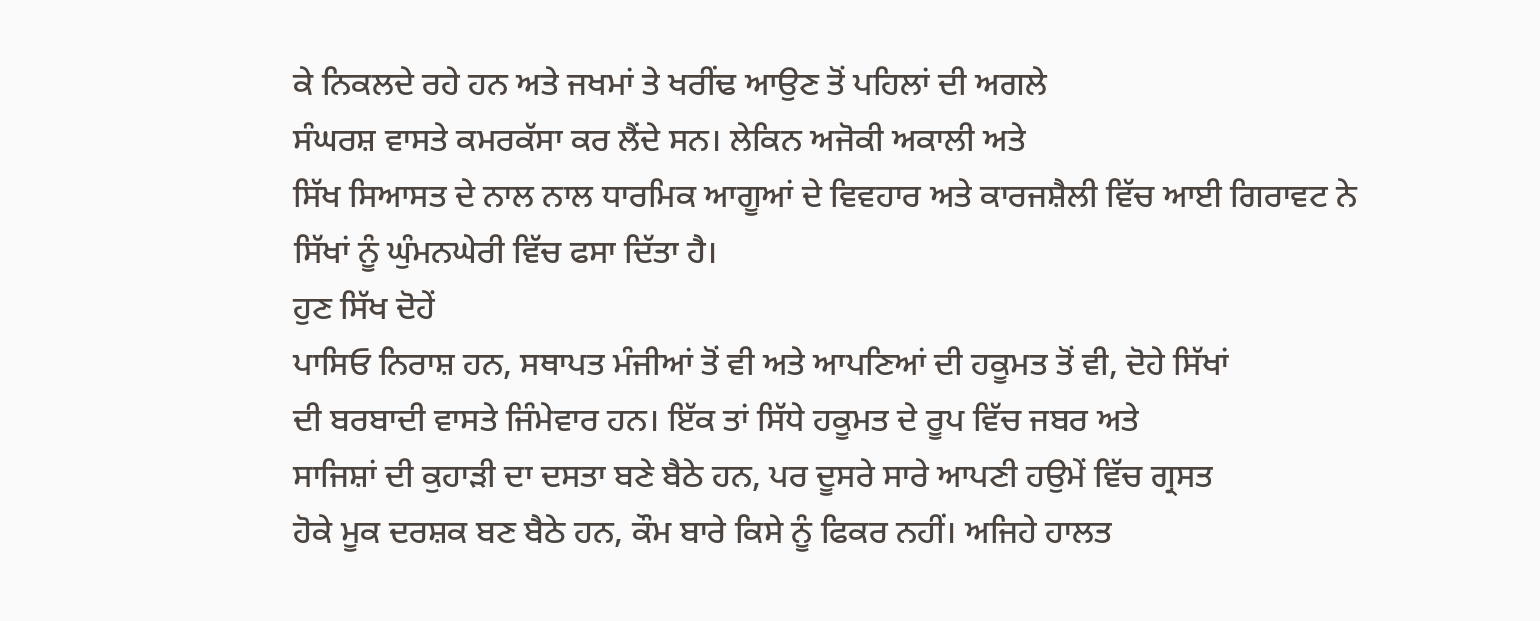ਕੇ ਨਿਕਲਦੇ ਰਹੇ ਹਨ ਅਤੇ ਜਖਮਾਂ ਤੇ ਖਰੀਂਢ ਆਉਣ ਤੋਂ ਪਹਿਲਾਂ ਦੀ ਅਗਲੇ
ਸੰਘਰਸ਼ ਵਾਸਤੇ ਕਮਰਕੱਸਾ ਕਰ ਲੈਂਦੇ ਸਨ। ਲੇਕਿਨ ਅਜੋਕੀ ਅਕਾਲੀ ਅਤੇ
ਸਿੱਖ ਸਿਆਸਤ ਦੇ ਨਾਲ ਨਾਲ ਧਾਰਮਿਕ ਆਗੂਆਂ ਦੇ ਵਿਵਹਾਰ ਅਤੇ ਕਾਰਜਸ਼ੈਲੀ ਵਿੱਚ ਆਈ ਗਿਰਾਵਟ ਨੇ
ਸਿੱਖਾਂ ਨੂੰ ਘੁੰਮਨਘੇਰੀ ਵਿੱਚ ਫਸਾ ਦਿੱਤਾ ਹੈ।
ਹੁਣ ਸਿੱਖ ਦੋਹੇਂ
ਪਾਸਿਓ ਨਿਰਾਸ਼ ਹਨ, ਸਥਾਪਤ ਮੰਜੀਆਂ ਤੋਂ ਵੀ ਅਤੇ ਆਪਣਿਆਂ ਦੀ ਹਕੂਮਤ ਤੋਂ ਵੀ, ਦੋਹੇ ਸਿੱਖਾਂ
ਦੀ ਬਰਬਾਦੀ ਵਾਸਤੇ ਜਿੰਮੇਵਾਰ ਹਨ। ਇੱਕ ਤਾਂ ਸਿੱਧੇ ਹਕੂਮਤ ਦੇ ਰੂਪ ਵਿੱਚ ਜਬਰ ਅਤੇ
ਸਾਜਿਸ਼ਾਂ ਦੀ ਕੁਹਾੜੀ ਦਾ ਦਸਤਾ ਬਣੇ ਬੈਠੇ ਹਨ, ਪਰ ਦੂਸਰੇ ਸਾਰੇ ਆਪਣੀ ਹਉਮੇਂ ਵਿੱਚ ਗ੍ਰਸਤ
ਹੋਕੇ ਮੂਕ ਦਰਸ਼ਕ ਬਣ ਬੈਠੇ ਹਨ, ਕੌਮ ਬਾਰੇ ਕਿਸੇ ਨੂੰ ਫਿਕਰ ਨਹੀਂ। ਅਜਿਹੇ ਹਾਲਤ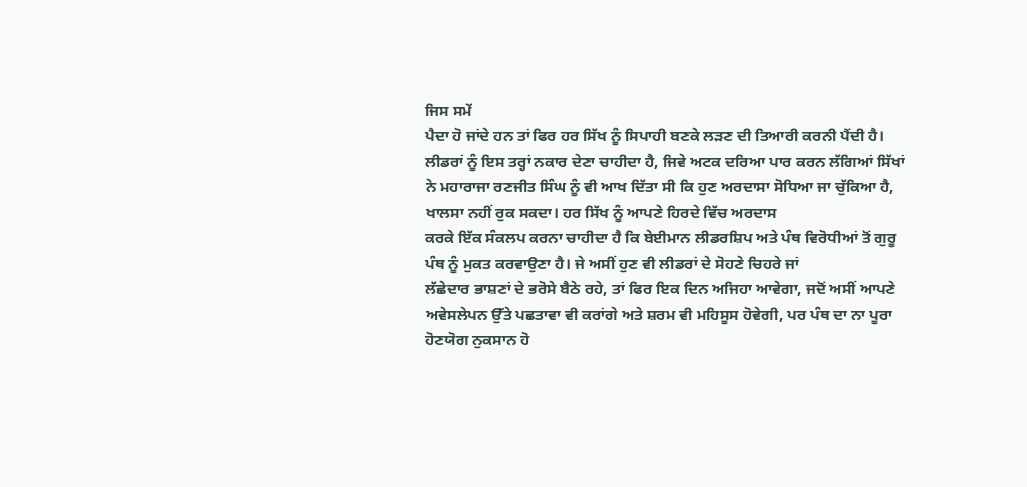ਜਿਸ ਸਮੇਂ
ਪੈਦਾ ਹੋ ਜਾਂਦੇ ਹਨ ਤਾਂ ਫਿਰ ਹਰ ਸਿੱਖ ਨੂੰ ਸਿਪਾਹੀ ਬਣਕੇ ਲੜਣ ਦੀ ਤਿਆਰੀ ਕਰਨੀ ਪੈਂਦੀ ਹੈ।
ਲੀਡਰਾਂ ਨੂੰ ਇਸ ਤਰ੍ਹਾਂ ਨਕਾਰ ਦੇਣਾ ਚਾਹੀਦਾ ਹੈ, ਜਿਵੇ ਅਟਕ ਦਰਿਆ ਪਾਰ ਕਰਨ ਲੱਗਿਆਂ ਸਿੱਖਾਂ
ਨੇ ਮਹਾਰਾਜਾ ਰਣਜੀਤ ਸਿੰਘ ਨੂੰ ਵੀ ਆਖ ਦਿੱਤਾ ਸੀ ਕਿ ਹੁਣ ਅਰਦਾਸਾ ਸੋਧਿਆ ਜਾ ਚੁੱਕਿਆ ਹੈ,
ਖਾਲਸਾ ਨਹੀਂ ਰੁਕ ਸਕਦਾ। ਹਰ ਸਿੱਖ ਨੂੰ ਆਪਣੇ ਹਿਰਦੇ ਵਿੱਚ ਅਰਦਾਸ
ਕਰਕੇ ਇੱਕ ਸੰਕਲਪ ਕਰਨਾ ਚਾਹੀਦਾ ਹੈ ਕਿ ਬੇਈਮਾਨ ਲੀਡਰਸ਼ਿਪ ਅਤੇ ਪੰਥ ਵਿਰੋਧੀਆਂ ਤੋਂ ਗੁਰੂ
ਪੰਥ ਨੂੰ ਮੁਕਤ ਕਰਵਾਉਣਾ ਹੈ। ਜੇ ਅਸੀਂ ਹੁਣ ਵੀ ਲੀਡਰਾਂ ਦੇ ਸੋਹਣੇ ਚਿਹਰੇ ਜਾਂ
ਲੱਛੇਦਾਰ ਭਾਸ਼ਣਾਂ ਦੇ ਭਰੋਸੇ ਬੈਠੇ ਰਹੇ, ਤਾਂ ਫਿਰ ਇਕ ਦਿਨ ਅਜਿਹਾ ਆਵੇਗਾ, ਜਦੋਂ ਅਸੀਂ ਆਪਣੇ
ਅਵੇਸਲੇਪਨ ਉੱਤੇ ਪਛਤਾਵਾ ਵੀ ਕਰਾਂਗੇ ਅਤੇ ਸ਼ਰਮ ਵੀ ਮਹਿਸੂਸ ਹੋਵੇਗੀ, ਪਰ ਪੰਥ ਦਾ ਨਾ ਪੂਰਾ
ਹੋਣਯੋਗ ਨੁਕਸਾਨ ਹੋ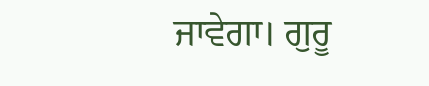ਜਾਵੇਗਾ। ਗੁਰੂ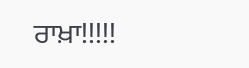ਰਾਖ਼ਾ!!!!!